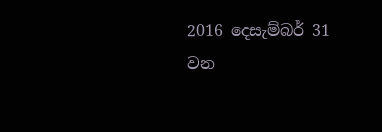2016 දෙසැම්බර් 31 වන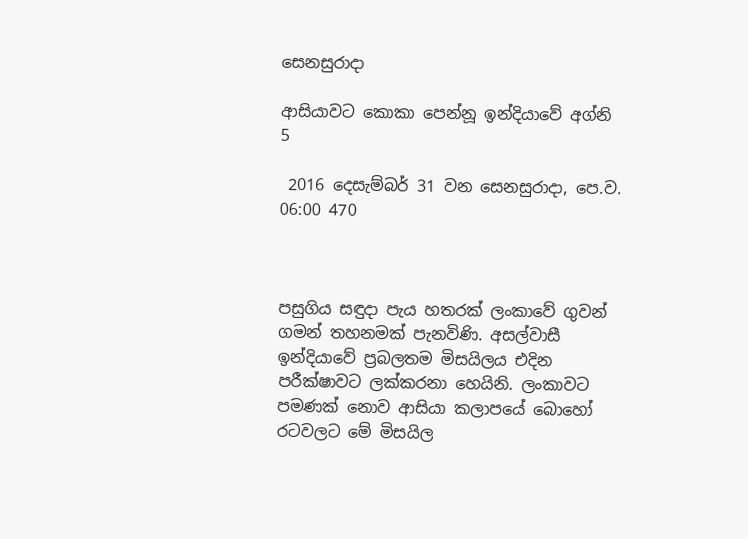සෙනසුරාදා

ආසියාවට කොකා පෙන්නූ ඉන්දියාවේ අග්නි 5

 2016 දෙසැම්බර් 31 වන සෙනසුරාදා, පෙ.ව. 06:00 470



පසුගිය සඳුදා පැය හතරක් ලංකාවේ ගුවන් ගමන් තහනමක් පැනවිණි. අසල්වාසී ඉන්දියාවේ ප්‍රබලතම මිසයිලය එදින පරීක්ෂාවට ලක්කරනා හෙයිනි. ලංකාවට පමණක් නොව ආසියා කලාපයේ බොහෝ රටවලට මේ මිසයිල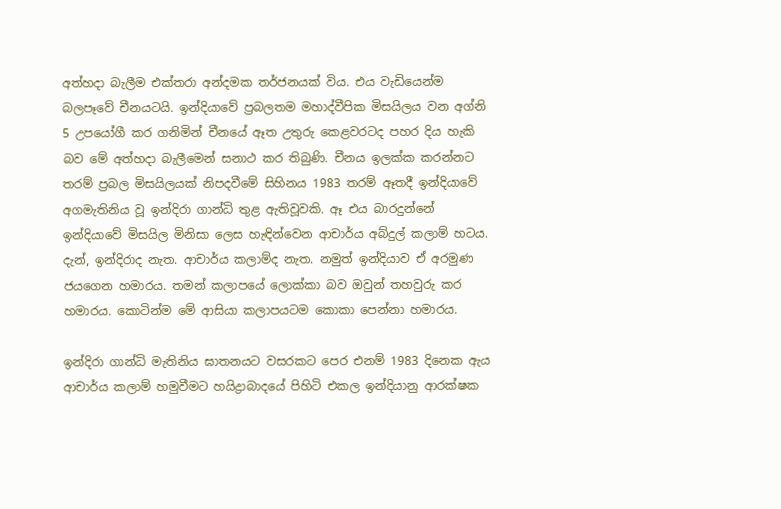අත්හදා බැලීම එක්තරා අන්දමක තර්ජනයක් විය. එය වැඩියෙන්ම බලපෑවේ චීනයටයි. ඉන්දියාවේ ප්‍රබලතම මහාද්වීපික මිසයිලය වන අග්නි 5 උපයෝගී කර ගනිමින් චීනයේ ඈත උතුරු කෙළවරටද පහර දිය හැකි බව මේ අත්හදා බැලීමෙන් සනාථ කර තිබුණි. චීනය ඉලක්ක කරන්නට තරම් ප්‍රබල මිසයිලයක් නිපදවීමේ සිහිනය 1983 තරම් ඈතදී ඉන්දියාවේ අගමැතිනිය වූ ඉන්දිරා ගාන්ධි තුළ ඇතිවූවකි. ඈ එය බාරදුන්නේ ඉන්දියාවේ මිසයිල මිනිසා ලෙස හැඳින්වෙන ආචාර්ය අබ්දුල් කලාම් හටය. දැන්, ඉන්දිරාද නැත. ආචාර්ය කලාම්ද නැත. නමුත් ඉන්දියාව ඒ අරමුණ ජයගෙන හමාරය. තමන් කලාපයේ ලොක්කා බව ඔවුන් තහවුරු කර හමාරය. කොටින්ම මේ ආසියා කලාපයටම කොකා පෙන්නා හමාරය.

ඉන්දිරා ගාන්ධි මැතිනිය ඝාතනයට වසරකට පෙර එනම් 1983 දිනෙක ඇය ආචාර්ය කලාම් හමුවීමට හයිද්‍රාබාදයේ පිහිටි එකල ඉන්දියානු ආරක්ෂක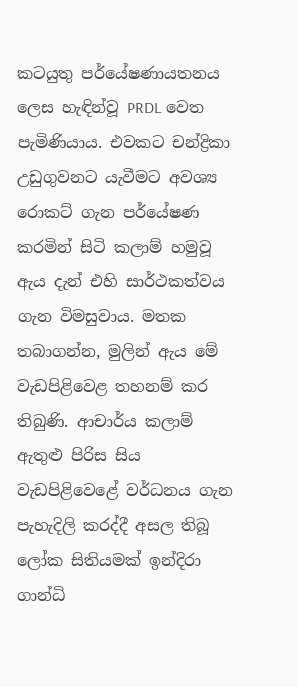කටයුතු පර්යේෂණායතනය ලෙස හැඳින්වූ PRDL වෙත පැමිණියාය. එවකට චන්ද්‍රිකා උඩුගුවනට යැවීමට අවශ්‍ය රොකට් ගැන පර්යේෂණ කරමින් සිටි කලාම් හමුවූ ඇය දැන් එහි සාර්ථකත්වය ගැන විමසුවාය. මතක තබාගන්න, මුලින් ඇය මේ වැඩපිළිවෙළ තහනම් කර තිබුණි. ආචාර්ය කලාම් ඇතුළු පිරිස සිය වැඩපිළිවෙළේ වර්ධනය ගැන පැහැදිලි කරද්දී අසල තිබූ ලෝක සිතියමක් ඉන්දිරා ගාන්ධි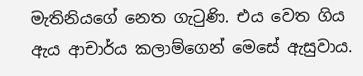මැතිනියගේ නෙත ගැටුණි. එය වෙත ගිය ඇය ආචාර්ය කලාම්ගෙන් මෙසේ ඇසුවාය.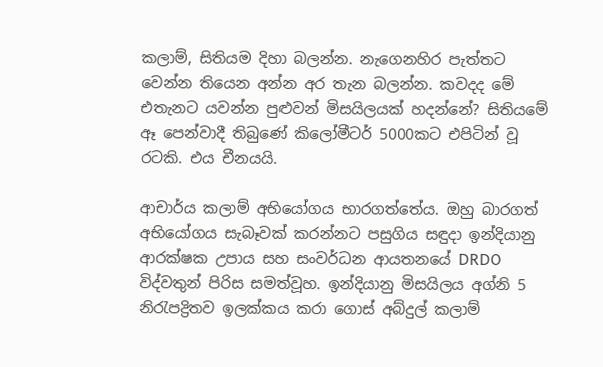කලාම්, සිතියම දිහා බලන්න. නැගෙනහිර පැත්තට වෙන්න තියෙන අන්න අර තැන බලන්න. කවදද මේ එතැනට යවන්න පුළුවන් මිසයිලයක් හදන්නේ? සිතියමේ ඈ පෙන්වාදී තිබුණේ කිලෝමීටර් 5000කට එපිටින් වූ රටකි. එය චීනයයි.

ආචාර්ය කලාම් අභියෝගය භාරගත්තේය. ඔහු බාරගත් අභියෝගය සැබෑවක් කරන්නට පසුගිය සඳුදා ඉන්දියානු ආරක්ෂක උපාය සහ සංවර්ධන ආයතනයේ DRDO විද්වතුන් පිරිස සමත්වූහ. ඉන්දියානු මිසයිලය අග්නි 5 නිරැපද්‍රිතව ඉලක්කය කරා ගොස් අබ්දුල් කලාම්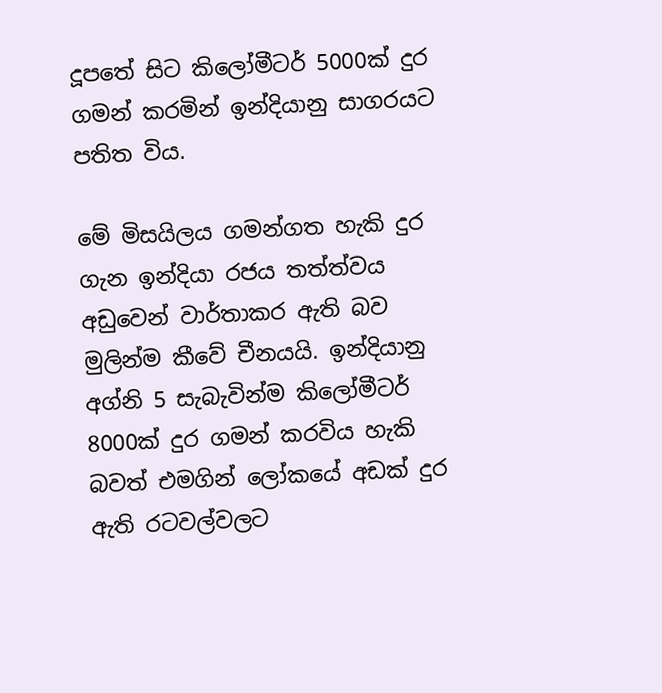දූපතේ සිට කිලෝමීටර් 5000ක් දුර ගමන් කරමින් ඉන්දියානු සාගරයට පතිත විය.

මේ මිසයිලය ගමන්ගත හැකි දුර ගැන ඉන්දියා රජය තත්ත්වය අඩුවෙන් වාර්තාකර ඇති බව මුලින්ම කීවේ චීනයයි. ඉන්දියානු අග්නි 5 සැබැවින්ම කිලෝමීටර් 8000ක් දුර ගමන් කරවිය හැකි බවත් එමගින් ලෝකයේ අඩක් දුර ඇති රටවල්වලට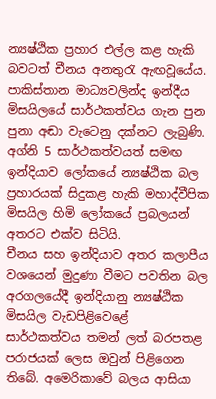න්‍යෂ්ඨික ප්‍රහාර එල්ල කළ හැකි බවටත් චීනය අනතුරැ ඇඟවූයේය. පාකිස්තාන මාධ්‍යවලින්ද ඉන්දීය මිසයිලයේ සාර්ථකත්වය ගැන පුන පුනා අඬා වැටෙනු දක්නට ලැබුණි. අග්නි 5 සාර්ථකත්වයත් සමඟ ඉන්දියාව ලෝකයේ න්‍යෂ්ඨික බල ප්‍රහාරයක් සිදුකළ හැකි මහාද්වීපික මිසයිල හිමි ලෝකයේ ප්‍රබලයන් අතරට එක්ව සිටියි.
චීනය සහ ඉන්දියාව අතර කලාපීය වශයෙන් මුදුණා වීමට පවතින බල අරගලයේදී ඉන්දියානු න්‍යෂ්ඨික මිසයිල වැඩපිළිවෙළේ සාර්ථකත්වය තමන් ලත් බරපතළ පරාජයක් ලෙස ඔවුන් පිළිගෙන තිබේ. අමෙරිකාවේ බලය ආසියා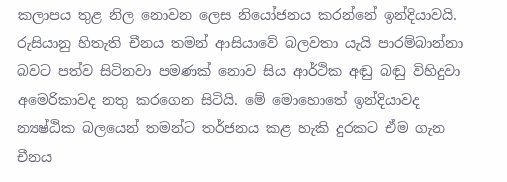කලාපය තුළ නිල නොවන ලෙස නියෝජනය කරන්නේ ඉන්දියාවයි. රුසියානු හිතැති චීනය තමන් ආසියාවේ බලවතා යැයි පාරම්බාන්නා බවට පත්ව සිටිනවා පමණක් නොව සිය ආර්ථික අඬු බඬු විහිදුවා අමෙරිකාවද නතු කරගෙන සිටියි. මේ මොහොතේ ඉන්දියාවද න්‍යෂ්ඨික බලයෙන් තමන්ට තර්ජනය කළ හැකි දුරකට ඒම ගැන චීනය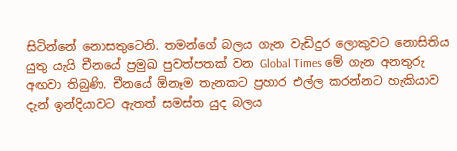සිටින්නේ නොසතුටෙනි. තමන්ගේ බලය ගැන වැඩිදුර ලොකුවට නොසිතිය යුතු යැයි චීනයේ ප්‍රමුඛ පුවත්පතක් වන Global Times මේ ගැන අනතුරු අඟවා තිබුණි. චීනයේ ඕනෑම තැනකට ප්‍රහාර එල්ල කරන්නට හැකියාව දැන් ඉන්දියාවට ඇතත් සමස්ත යුද බලය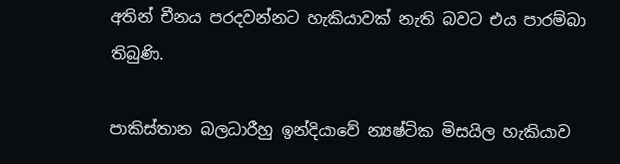අතින් චීනය පරදවන්නට හැකියාවක් නැති බවට එය පාරම්බා තිබුණි.

පාකිස්තාන බලධාරීහු ඉන්දියාවේ න්‍යෂ්ටික මිසයිල හැකියාව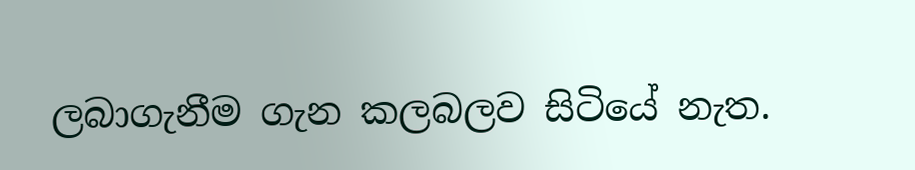ලබාගැනීම ගැන කලබලව සිටියේ නැත.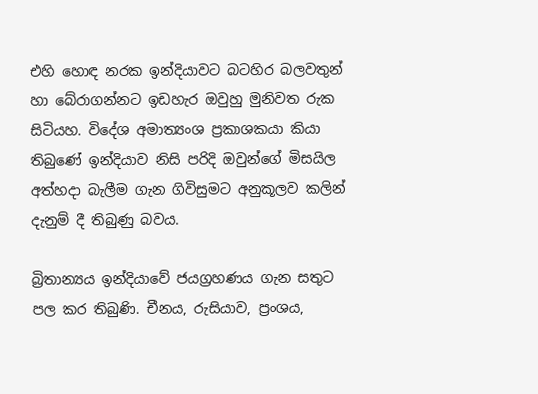එහි හොඳ නරක ඉන්දියාවට බටහිර බලවතුන් හා බේරාගන්නට ඉඩහැර ඔවුහු මුනිවත රුක සිටියහ. විදේශ අමාත්‍යංශ ප්‍රකාශකයා කියා තිබුණේ ඉන්දියාව නිසි පරිදි ඔවුන්ගේ මිසයිල අත්හදා බැලීම ගැන ගිවිසුමට අනුකූලව කලින් දැනුම් දී තිබුණු බවය.

බ්‍රිතාන්‍යය ඉන්දියාවේ ජයග්‍රහණය ගැන සතුට පල කර තිබුණි. චීනය, රුසියාව, ප්‍රංශය,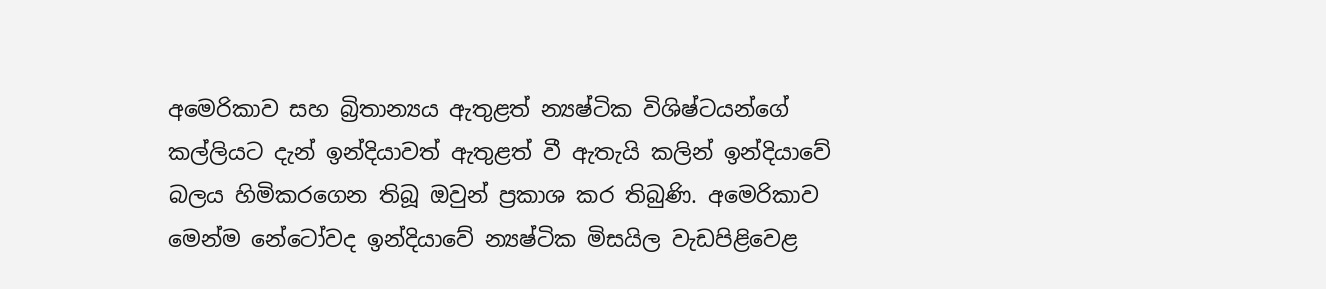අමෙරිකාව සහ බ්‍රිතාන්‍යය ඇතුළත් න්‍යෂ්ටික විශිෂ්ටයන්ගේ කල්ලියට දැන් ඉන්දියාවත් ඇතුළත් වී ඇතැයි කලින් ඉන්දියාවේ බලය හිමිකරගෙන තිබූ ඔවුන් ප්‍රකාශ කර තිබුණි. අමෙරිකාව මෙන්ම නේටෝවද ඉන්දියාවේ න්‍යෂ්ටික මිසයිල වැඩපිළිවෙළ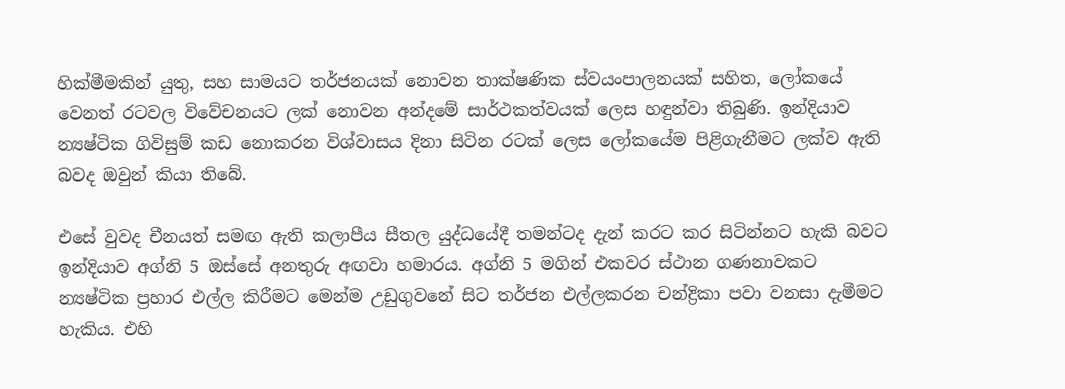හික්මීමකින් යුතු, සහ සාමයට තර්ජනයක් නොවන තාක්ෂණික ස්වයංපාලනයක් සහිත, ලෝකයේ වෙනත් රටවල විවේචනයට ලක් නොවන අන්දමේ සාර්ථකත්වයක් ලෙස හඳුන්වා තිබුණි. ඉන්දියාව න්‍යෂ්ටික ගිවිසුම් කඩ නොකරන විශ්වාසය දිනා සිටින රටක් ලෙස ලෝකයේම පිළිගැනීමට ලක්ව ඇති බවද ඔවුන් කියා තිබේ.

එසේ වුවද චීනයත් සමඟ ඇති කලාපීය සීතල යුද්ධයේදී තමන්ටද දැන් කරට කර සිටින්නට හැකි බවට ඉන්දියාව අග්නි 5 ඔස්සේ අනතුරු අඟවා හමාරය. අග්නි 5 මගින් එකවර ස්ථාන ගණනාවකට න්‍යෂ්ටික ප්‍රහාර එල්ල කිරීමට මෙන්ම උඩුගුවනේ සිට තර්ජන එල්ලකරන චන්ද්‍රිකා පවා වනසා දැමීමට හැකිය. එහි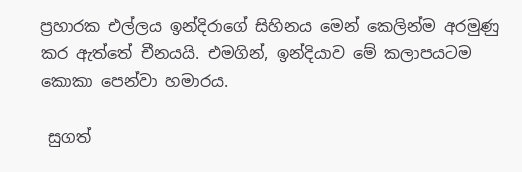ප්‍රහාරක එල්ලය ඉන්දිරාගේ සිහිනය මෙන් කෙලින්ම අරමුණු කර ඇත්තේ චීනයයි. එමගින්, ඉන්දියාව මේ කලාපයටම කොකා පෙන්වා හමාරය.

 සුගත්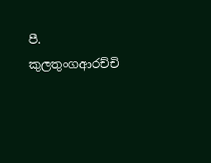පී. කුලතුංගආරච්චි